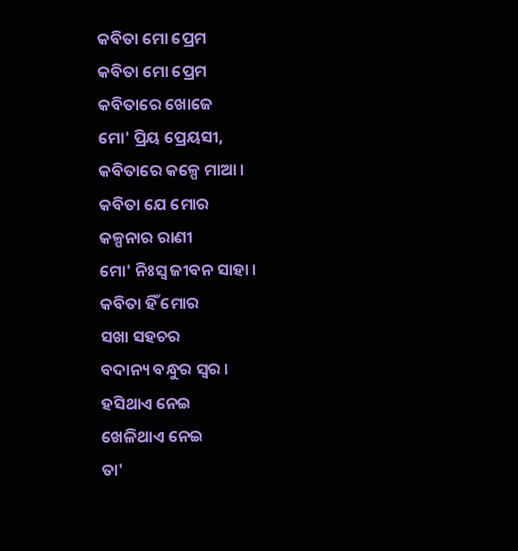କବିତା ମୋ ପ୍ରେମ
କବିତା ମୋ ପ୍ରେମ
କବିତାରେ ଖୋଜେ
ମୋ' ପ୍ରିୟ ପ୍ରେୟସୀ,
କବିତାରେ କଳ୍ପେ ମାଆ ।
କବିତା ଯେ ମୋର
କଳ୍ପନାର ରାଣୀ
ମୋ' ନିଃସ୍ୱ ଜୀବନ ସାହା ।
କବିତା ହିଁ ମୋର
ସଖା ସହଚର
ବଦାନ୍ୟ ବନ୍ଧୁର ସ୍ୱର ।
ହସିଥାଏ ନେଇ
ଖେଳିଥାଏ ନେଇ
ତା'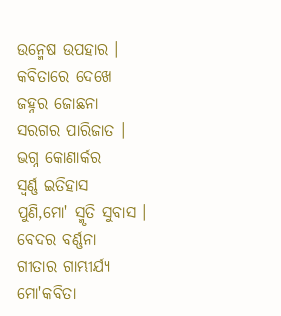ଉନ୍ମେଷ ଉପହାର ।
କବିତାରେ ଦେଖେ
ଜହ୍ନର ଜୋଛନା
ସରଗର ପାରିଜାତ ।
ଭଗ୍ନ କୋଣାର୍କର
ସ୍ୱର୍ଣ୍ଣ ଇତିହାସ
ପୁଣି,ମୋ' ସ୍ମୃତି ସୁବାସ ।
ବେଦର ବର୍ଣ୍ଣନା
ଗୀତାର ଗାମ୍ଭୀର୍ଯ୍ୟ
ମୋ'କବିତା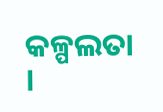କଳ୍ପଲତା ।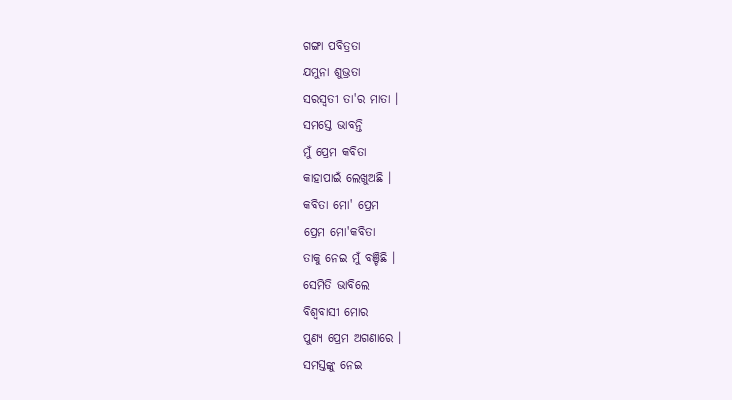ଗଙ୍ଗା ପବିତ୍ରତା
ଯମୁନା ଶୁଭ୍ରତା
ସରସ୍ୱତୀ ତା'ର ମାତା ।
ସମସ୍ତେ ଭାବନ୍ତି
ମୁଁ ପ୍ରେମ କବିତା
କାହାପାଇଁ ଲେଖୁଅଛି ।
କବିତା ମୋ' ପ୍ରେମ
ପ୍ରେମ ମୋ'କବିତା
ତାକୁ ନେଇ ମୁଁ ବଞ୍ଚିଛି ।
ସେମିତି ଭାବିଲେ
ବିଶ୍ୱବାସୀ ମୋର
ପୁଣ୍ୟ ପ୍ରେମ ଅଗଣାରେ ।
ସମସ୍ତଙ୍କୁ ନେଇ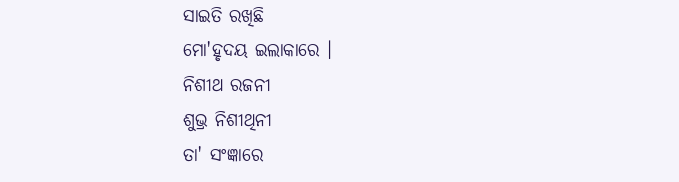ସାଇତି ରଖିଛି
ମୋ'ହୃଦୟ ଇଲାକାରେ ।
ନିଶୀଥ ରଜନୀ
ଶୁଭ୍ର ନିଶୀଥିନୀ
ତା' ସଂଜ୍ଞାରେ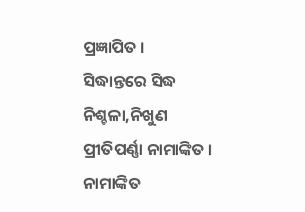ପ୍ରଜ୍ଞାପିତ ।
ସିଦ୍ଧାନ୍ତରେ ସିଦ୍ଧ
ନିଶ୍ଚଳା,ନିଖୁଣ
ପ୍ରୀତିପର୍ଣ୍ଣା ନାମାଙ୍କିତ ।
ନାମାଙ୍କିତ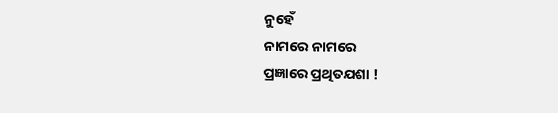ନୁହେଁ
ନାମରେ ନାମରେ
ପ୍ରଜ୍ଞାରେ ପ୍ରଥିତଯଶା !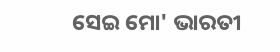ସେଇ ମୋ' ଭାରତୀ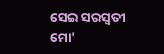ସେଇ ସରସ୍ୱତୀ
ମୋ'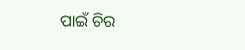ପାଇଁ ଚିର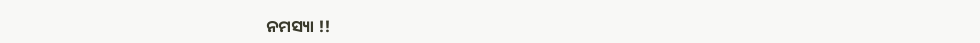ନମସ୍ୟା !!